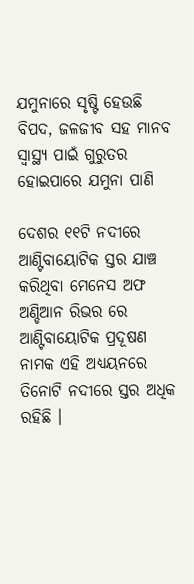ଯମୁନାରେ ସୃଷ୍ଟି ହେଉଛି ବିପଦ, ଜଳଜୀବ ସହ ମାନବ ସ୍ୱାସ୍ଥ୍ୟ ପାଇଁ ଗୁରୁତର ହୋଇପାରେ ଯମୁନା ପାଣି

ଦେଶର ୧୧ଟି ନଦୀରେ ଆଣ୍ଟିବାୟୋଟିକ ସ୍ତର ଯାଞ୍ଚ କରିଥିବା ମେନେସ ଅଫ ଅଣ୍ଡିଆନ ରିଭର ରେ ଆଣ୍ଟିବାୟୋଟିକ ପ୍ରଦୂଷଣ ନାମକ ଏହି ଅଧ୍ୟୟନରେ ତିନୋଟି ନଦୀରେ ସ୍ତର ଅଧିକ ରହିଛି ।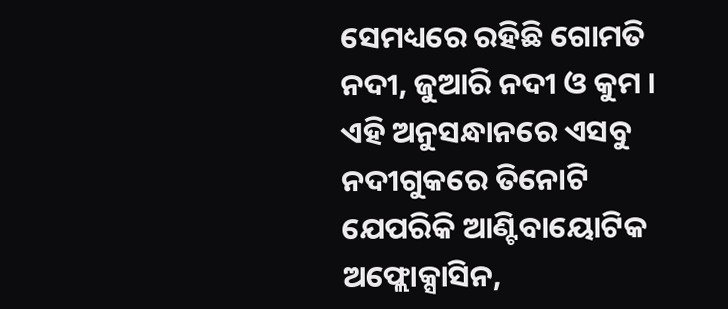ସେମଧ୍ୟରେ ରହିଛି ଗୋମତି ନଦୀ, ଜୁଆରି ନଦୀ ଓ କୁମ । ଏହି ଅନୁସନ୍ଧାନରେ ଏସବୁ ନଦୀଗୁକରେ ତିନୋଟି ଯେପରିକି ଆଣ୍ଟିବାୟୋଟିକ ଅଫ୍ଲୋକ୍ସାସିନ,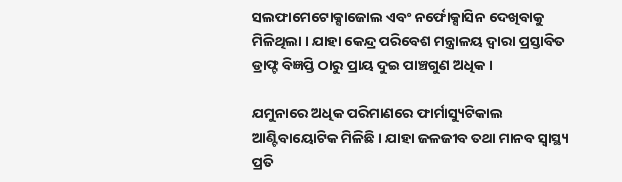ସଲଫାମେଟୋକ୍ସାଜୋଲ ଏବଂ ନର୍ଫୋକ୍ସାସିନ ଦେଖିବାକୁ ମିଳିଥିଲା । ଯାହା କେନ୍ଦ୍ର ପରିବେଶ ମନ୍ତ୍ରାଳୟ ଦ୍ୱାରା ପ୍ରସ୍ତାବିତ ଡ୍ରାଫ୍ଟ ବିଜ୍ଞପ୍ତି ଠାରୁ ପ୍ରାୟ ଦୁଇ ପାଞ୍ଚଗୁଣ ଅଧିକ ।

ଯମୁନାରେ ଅଧିକ ପରିମାଣରେ ଫାର୍ମାସ୍ୟୁଟିକାଲ ଆଣ୍ଟିବାୟୋଟିକ ମିଳିଛି । ଯାହା ଜଳଜୀବ ତଥା ମାନବ ସ୍ୱାସ୍ଥ୍ୟ ପ୍ରତି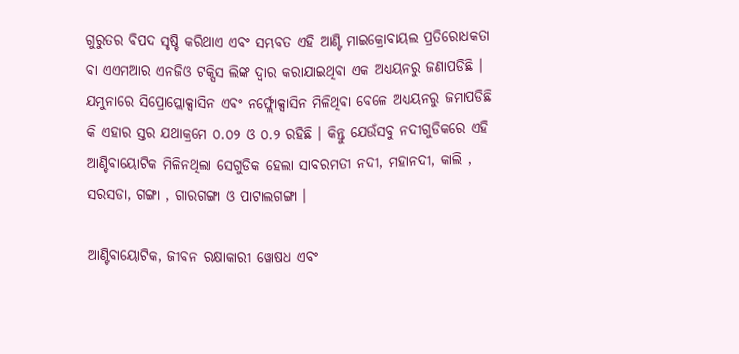ଗୁରୁତର ବିପଦ ସୃଷ୍ଚି କରିଥାଏ ଏବଂ ସମ୍ଭବତ ଏହି ଆଣ୍ଟି ମାଇକ୍ରୋବାୟଲ ପ୍ରତିରୋଧକତା ବା ଏଏମଆର ଏନଜିଓ ଟକ୍ସିସ ଲିଙ୍କ ଦ୍ୱାର କରାଯାଇଥିବା ଏକ ଅଧ୍ୟୟନରୁ ଜଣାପଡିଛି । ଯମୁନାରେ ସିପ୍ରୋପ୍ଲୋକ୍ସାସିନ ଏବଂ ନର୍ଫ୍ଲୋକ୍ସାସିନ ମିଳିଥିବା ବେଳେ ଅଧ୍ୟୟନରୁ ଜମାପଡିଛି କି ଏହାର ସ୍ତର ଯଥାକ୍ରମେ ୦.୦୨ ଓ ୦.୨ ରହିଛି । କିନ୍ତୁ ଯେଉଁସବୁ ନଦୀଗୁଡିକରେ ଏହି ଆଣ୍ଚିବାୟୋଟିକ ମିଳିନଥିଲା ସେଗୁଡିକ ହେଲା ସାବରମତୀ ନଦୀ, ମହାନଦୀ, କାଲି , ସରସଡା, ଗଙ୍ଗା , ଗାରଗଙ୍ଗା ଓ ପାଟାଲଗଙ୍ଗା ।

ଆଣ୍ଟିବାୟୋଟିକ, ଜୀବନ ରକ୍ଷାକାରୀ ୱୋଷଧ ଏବଂ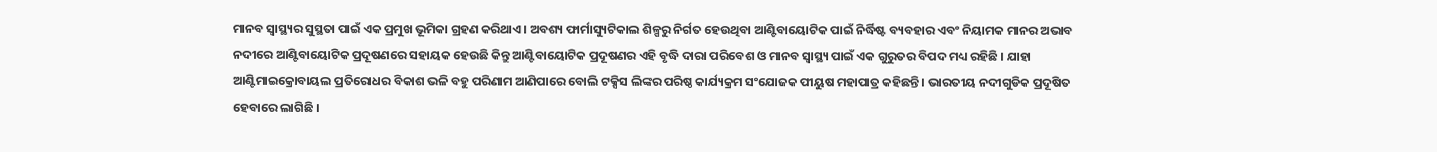ମାନବ ସ୍ୱାସ୍ଥ୍ୟର ସୁସ୍ଥତା ପାଇଁ ଏକ ପ୍ରମୁଖ ଭୂମିକା ଗ୍ରହଣ କରିଥାଏ । ଅବଶ୍ୟ ଫାର୍ମାସ୍ୟୁଟିକାଲ ଶିଳ୍ପରୁ ନିର୍ଗତ ହେଉଥିବା ଆଣ୍ଟିବାୟୋଟିକ ପାଇଁ ନିର୍ଦ୍ଧିଷ୍ଟ ବ୍ୟବହାର ଏବଂ ନିୟାମକ ମାନର ଅଭାବ ନଦୀରେ ଆଣ୍ଟିବାୟୋଟିକ ପ୍ରଦୂଷଣରେ ସହାୟକ ହେଉଛି କିନ୍ତୁ ଆଣ୍ଟିବାୟୋଟିକ ପ୍ରଦୂଷଣର ଏହି ବୃଦ୍ଧି ଦାରା ପରିବେଶ ଓ ମାନବ ସ୍ୱାସ୍ଥ୍ୟ ପାଇଁ ଏକ ଗୁରୁତର ବିପଦ ମଧ୍ୟ ରହିଛି । ଯାହା ଆଣ୍ଟିମାଇକ୍ରୋବାୟଲ ପ୍ରତିରୋଧର ବିକାଶ ଭଳି ବହୁ ପରିଣାମ ଆଣିପାରେ ବୋଲି ଟକ୍ସିସ ଲିଙ୍କର ପରିଷ୍ଠ କାର୍ଯ୍ୟକ୍ରମ ସଂଯୋଜକ ପୀୟୁଷ ମହାପାତ୍ର କହିଛନ୍ତି । ଭାରତୀୟ ନଦୀଗୁଡିକ ପ୍ରଦୂଷିତ ହେବାରେ ଲାଗିଛି ।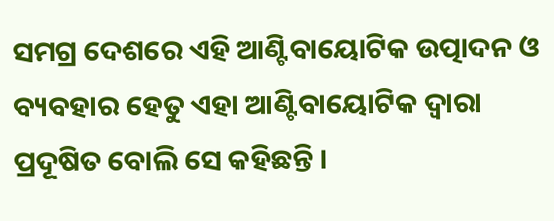ସମଗ୍ର ଦେଶରେ ଏହି ଆଣ୍ଟିବାୟୋଟିକ ଉତ୍ପାଦନ ଓ ବ୍ୟବହାର ହେତୁ ଏହା ଆଣ୍ଟିବାୟୋଟିକ ଦ୍ୱାରା ପ୍ରଦୂଷିତ ବୋଲି ସେ କହିଛନ୍ତି ।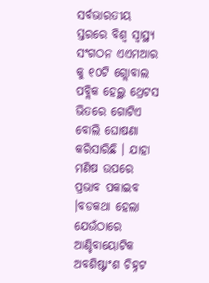ସର୍ବଭାରତୀୟ ସ୍ତରରେ ବିଶ୍ୱ ସ୍ୱାସ୍ଥ୍ୟ ସଂଗଠନ ଏଏମଆର କୁ ୧୦ଟି ଗ୍ଲୋବାଲ ପବ୍ଲିକ ହେଲ୍ଥ ଥ୍ରେଟସ ଭିତରେ ଗୋଟିଏ ବୋଲି ଘୋଷଣା କରିସାରିଛି । ଯାହା ମଣିଷ ଉପରେ ପ୍ରଭାବ ପକାଇବ ।ବଡକଥା ହେଲା ଯେଉଁଠାରେ ଆଣ୍ଚିବାୟୋଟିକ ଅବଶିଷ୍ଟାଂଶ ଚିହ୍ନଟ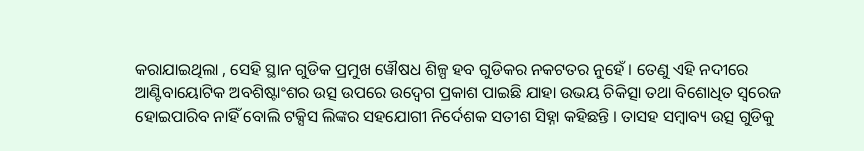କରାଯାଇଥିଲା , ସେହି ସ୍ଥାନ ଗୁଡିକ ପ୍ରମୁଖ ୱୌଷଧ ଶିଳ୍ପ ହବ ଗୁଡିକର ନକଟତର ନୁହେଁ । ତେଣୁ ଏହି ନଦୀରେ ଆଣ୍ଟିବାୟୋଟିକ ଅବଶିଷ୍ଟାଂଶର ଉତ୍ସ ଉପରେ ଉଦ୍ୱେଗ ପ୍ରକାଶ ପାଇଛି ଯାହା ଉଭୟ ଚିକିତ୍ସା ତଥା ବିଶୋଧିତ ସ୍ୱରେଜ ହୋଇପାରିବ ନାହିଁ ବୋଲି ଟକ୍ସିସ ଲିଙ୍କର ସହଯୋଗୀ ନିର୍ଦେଶକ ସତୀଶ ସିହ୍ନା କହିଛନ୍ତି । ତାସହ ସମ୍ବାବ୍ୟ ଉତ୍ସ ଗୁଡିକୁ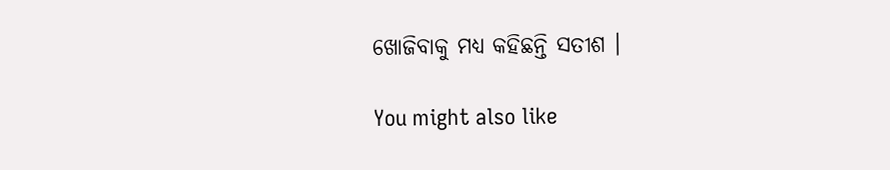ଖୋଜିବାକୁ ମଧ୍ୟ କହିଛନ୍ତି ସତୀଶ ।

You might also like